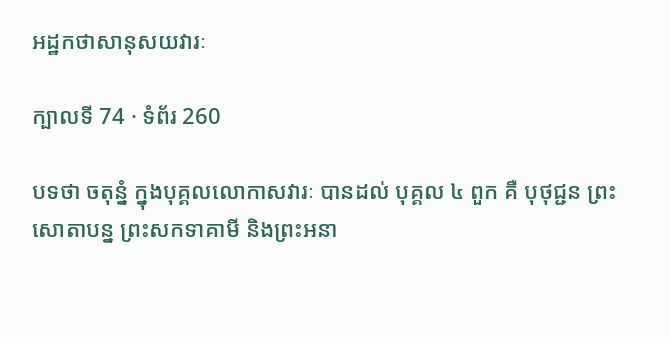អដ្ឋកថាសានុសយវារៈ

ក្បាលទី 74 · ទំព័រ 260

បទថា ចតុន្នំ ក្នុងបុគ្គលលោកាសវារៈ បានដល់ បុគ្គល ៤ ពួក គឺ បុថុជ្ជន ព្រះសោតាបន្ន ព្រះសកទាគាមី និងព្រះអនា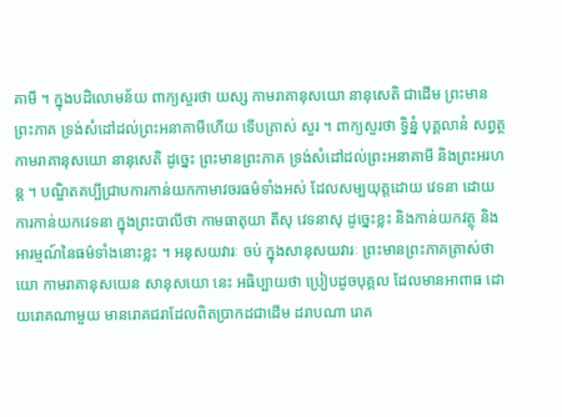គាមី ។ ក្នុងបដិលោមន័យ ពាក្យសួរថា យស្ស កាមរាគានុសយោ នានុសេតិ ជាដើម ព្រះមានព្រះភាគ ទ្រង់សំដៅដល់ព្រះអនាគាមីហើយ ទើបត្រាស់ សួរ ។ ពាក្យសួរថា ទ្វិន្នំ បុគ្គលានំ សព្វត្ថ កាមរាគានុសយោ នានុសេតិ ដូច្នេះ ព្រះមានព្រះភាគ ទ្រង់សំដៅដល់ព្រះអនាគាមី និងព្រះអរហន្ត ។ បណ្ឌិតគប្បីជ្រាបការកាន់យកកាមាវចរធម៌ទាំងអស់ ដែលសម្បយុត្តដោយ វេទនា ដោយការកាន់យកវេទនា ក្នុងព្រះបាលីថា កាមធាតុយា តីសុ វេទនាសុ ដូច្នេះខ្លះ និងកាន់យកវត្ថុ និងអារម្មណ៍នៃធម៌ទាំងនោះខ្លះ ។ អនុសយវារៈ ចប់ ក្នុងសានុសយវារៈ ព្រះមានព្រះភាគត្រាស់ថា យោ កាមរាគានុសយេន សានុសយោ នេះ អធិប្បាយថា ប្រៀបដូចបុគ្គល ដែលមានអាពាធ ដោយរោគណាមួយ មានរោគជរាដែលពិតប្រាកដជាដើម ដរាបណា រោគ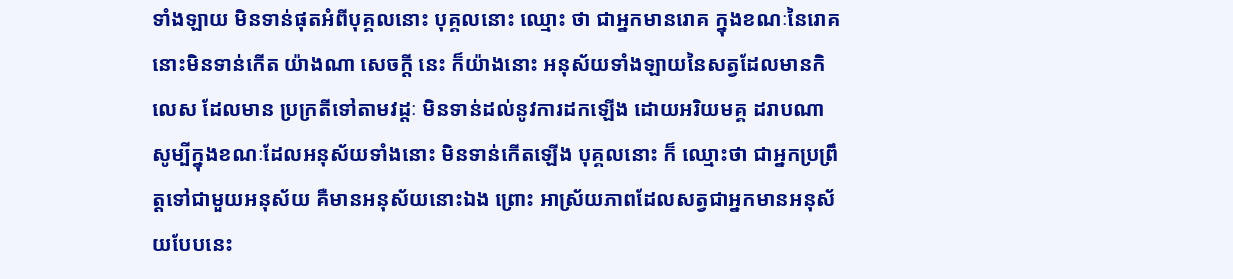ទាំងឡាយ មិនទាន់ផុតអំពីបុគ្គលនោះ បុគ្គលនោះ ឈ្មោះ ថា ជាអ្នកមានរោគ ក្នុងខណៈនៃរោគនោះមិនទាន់កើត យ៉ាងណា សេចក្តី នេះ ក៏យ៉ាងនោះ អនុស័យទាំងឡាយនៃសត្វដែលមានកិលេស ដែលមាន ប្រក្រតីទៅតាមវដ្តៈ មិនទាន់ដល់នូវការដកឡើង ដោយអរិយមគ្គ ដរាបណា សូម្បីក្នុងខណៈដែលអនុស័យទាំងនោះ មិនទាន់កើតឡើង បុគ្គលនោះ ក៏ ឈ្មោះថា ជាអ្នកប្រព្រឹត្តទៅជាមួយអនុស័យ គឺមានអនុស័យនោះឯង ព្រោះ អាស្រ័យភាពដែលសត្វជាអ្នកមានអនុស័យបែបនេះ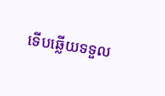ទើបឆ្លើយទទួល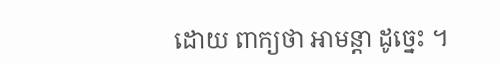ដោយ ពាក្យថា អាមន្តា ដូច្នេះ ។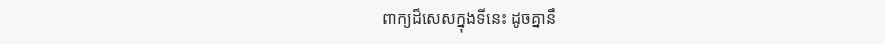ពាក្យដ៏សេសក្នុងទីនេះ ដូចគ្នានឹ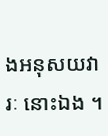ងអនុសយវារៈ នោះឯង ។